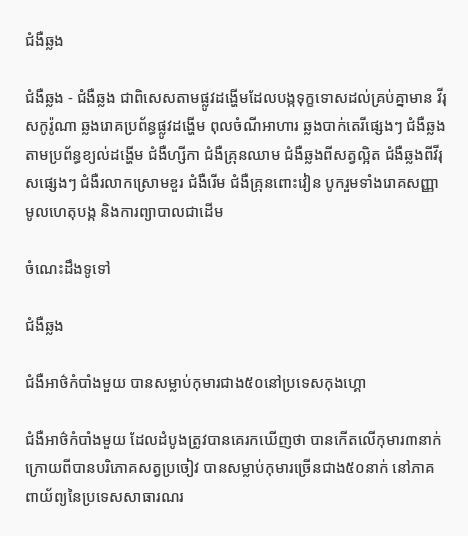ជំងឺឆ្លង

ជំងឺឆ្លង - ជំងឺឆ្លង ជាពិសេសតាមផ្លូវដង្ហើមដែលបង្កទុក្ខទោសដល់គ្រប់គ្នាមាន វីរុសកូរ៉ូណា ឆ្លងរោគប្រព័ន្ធផ្លូវដង្ហើម ពុលចំណីអាហារ ឆ្លងបាក់តេរីផ្សេងៗ ជំងឺឆ្លងតាមប្រព័ន្ធខ្យល់ដង្ហើម ជំងឺហ្សីកា ជំងឺគ្រុនឈាម ជំងឺឆ្លងពីសត្វល្អិត ជំងឺឆ្លងពីវីរុសផ្សេងៗ ជំងឺរលាកស្រោមខួរ ជំងឺរើម ជំងឺគ្រុនពោះវៀន បូករួមទាំងរោគសញ្ញា មូលហេតុបង្ក និងការព្យាបាលជាដើម

ចំណេះដឹងទូទៅ

ជំងឺឆ្លង

ជំងឺអាថ៌កំបាំងមួយ បានសម្លាប់កុមារជាង៥០នៅប្រទេសកុងហ្គោ

ជំងឺអាថ៌កំបាំងមួយ ដែលដំបូងត្រូវបានគេរកឃើញថា បានកើតលើកុមារ៣នាក់ ក្រោយពីបានបរិភោគសត្វប្រចៀវ បានសម្លាប់កុមារច្រើនជាង៥០នាក់ នៅភាគពាយ័ព្យនៃប្រទេសសាធារណរ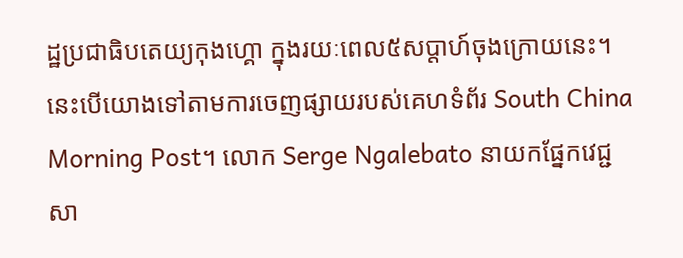ដ្ឋប្រជាធិបតេយ្យកុងហ្គោ ក្នុងរយៈពេល៥សប្តាហ៍ចុងក្រោយនេះ។ នេះបើយោងទៅតាមការចេញផ្សាយរបស់គេហទំព័រ South China Morning Post។ លោក Serge Ngalebato នាយកផ្នែកវេជ្ជសា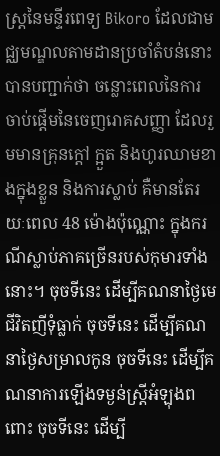ស្រ្តនៃមន្ទីរពេទ្យ Bikoro ដែលជាមជ្ឈមណ្ឌលតាមដានប្រចាំតំបន់នោះ បានបញ្ជាក់ថា ចន្លោះពេលនៃការចាប់ផ្តើមនៃចេញរោគសញ្ញា ដែលរួមមានគ្រុនក្តៅ ក្អួត និងហូរឈាមខាងក្នុងខ្លួន និងការស្លាប់ គឺមានតែរយៈពេល 48 ម៉ោងប៉ុណ្ណោះ ក្នុងករណីស្លាប់ភាគច្រើនរបស់កុមារទាំងនោះ។ ចុចទីនេះ ដើម្បីគណនាថ្ងៃមេជីវិតញីទុំធ្លាក់ ចុចទីនេះ ដើម្បីគណនាថ្ងៃសម្រាលកូន ចុចទីនេះ ដើម្បីគណនាការឡើងទម្ងន់ស្ត្រីអំឡុងពពោះ ចុចទីនេះ ដើម្បី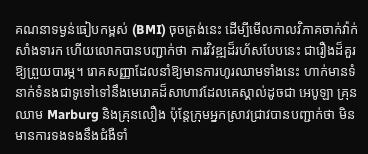គណនាទម្ងន់ធៀបកម្ពស់ (BMI) ចុចត្រង់នេះ ដើម្បីមើលកាលវិភាគចាក់វ៉ាក់សាំងទារក ហើយលោកបានបញ្ជាក់ថា ការវិវឌ្ឍដ៏រហ័សបែបនេះ ជារឿងដ៏គួរឱ្យព្រួយបារម្ភ។ រោគសញ្ញាដែលនាំឱ្យមានការហូរឈាមទាំងនេះ ហាក់មានទំនាក់ទំនងជាទូទៅទៅនឹងមេរោគដ៏សាហាវដែលគេស្គាល់ដូចជា អេបូឡា គ្រុនឈាម Marburg និងគ្រុនលឿង ប៉ុន្តែក្រុមអ្នកស្រាវជ្រាវបានបញ្ជាក់ថា មិនមានការទងទងនឹងជំងឺទាំ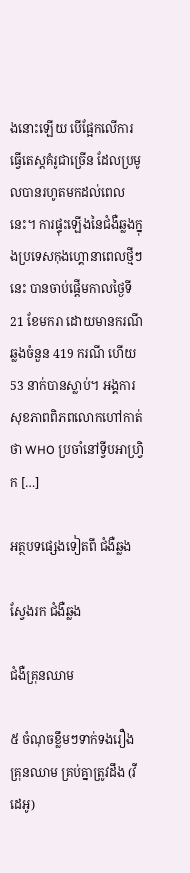ងនោះឡើយ បើផ្អែកលើការធ្វើតេស្តគំរូជាច្រើន ដែលប្រមូលបានរហូតមកដល់ពេលនេះ។ ការផ្ទុះឡើងនៃជំងឺឆ្លងក្នុងប្រទេសកុងហ្គោនាពេលថ្មីៗនេះ បានចាប់ផ្តើមកាលថ្ងៃទី 21 ខែមករា ដោយមានករណីឆ្លងចំនួន 419 ករណី ហើយ 53 នាក់បានស្លាប់។ អង្គការសុខភាពពិភពលោកហៅកាត់ថា WHO ប្រចាំនៅទ្វីបអាហ្វ្រិក […]

អត្ថបទផ្សេងទៀតពី ជំងឺឆ្លង

ស្វែងរក ជំងឺឆ្លង

ជំងឺគ្រុនឈាម

៥ ចំណុចខ្លឹមៗទាក់ទងរឿងគ្រុនឈាម គ្រប់គ្នាត្រូវដឹង (វីដេអូ)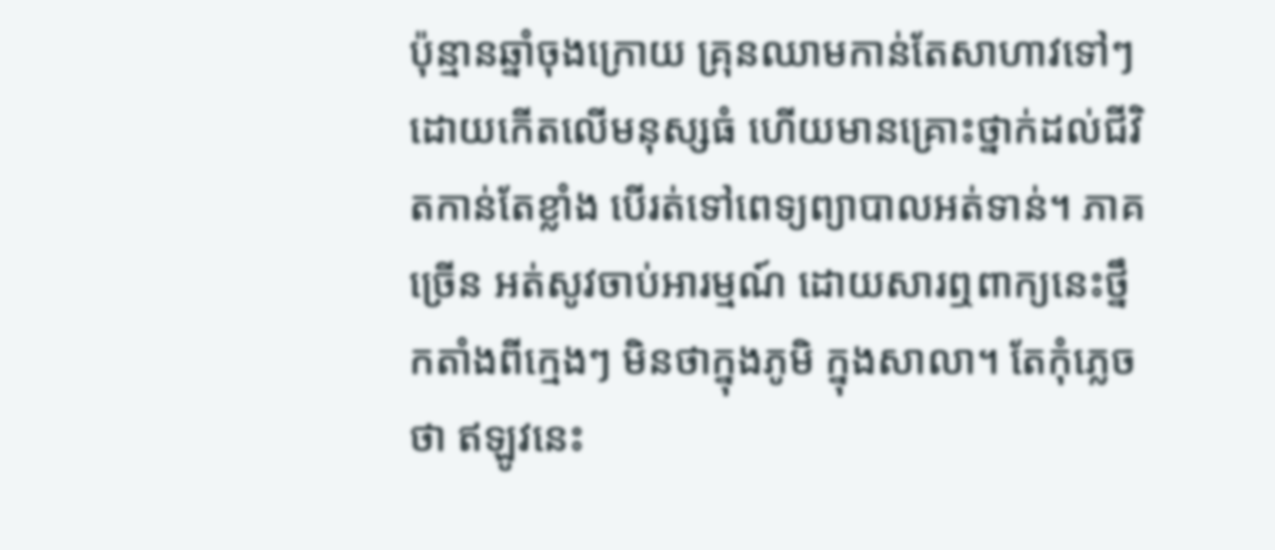ប៉ុន្មានឆ្នាំចុងក្រោយ គ្រុនឈាមកាន់តែសាហាវទៅៗ ដោយកើតលើមនុស្សធំ ហើយមានគ្រោះថ្នាក់ដល់ជីវិតកាន់តែខ្លាំង បើរត់ទៅពេទ្យព្យាបាលអត់ទាន់។ ភាគច្រើន អត់សូវចាប់អារម្មណ៍ ដោយសារឮពាក្យនេះថ្នឹកតាំងពីក្មេងៗ មិនថាក្នុងភូមិ ក្នុងសាលា។ តែកុំភ្លេចថា ឥឡូវនេះ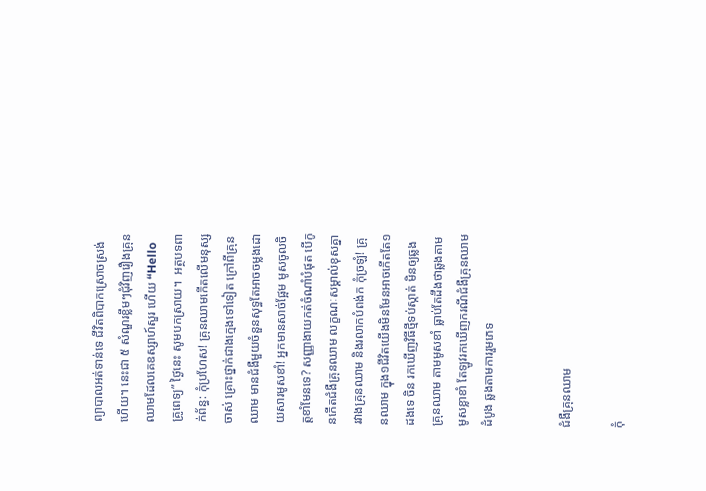ព្យាបាលអត់ទាន់ទេ ជីវិតពិបាកស្រោចស្រង់ហើយ។ នេះជា ៥ សំណួរខ្លឹមៗជុំវិញរឿងគ្រុនឈាមដែលគេឧស្សាហ៍សួរ ហើយ “Hello គ្រូពេទ្យ” ថ្ងៃនេះ សូមបកស្រាយ។  អត្ថបទពាក់ព័ន្ធ: កុំប្រហែស! គ្រុនឈាមកើតលើមនុស្សចាស់ គ្រោះថ្នាក់ជាងក្មេងទៅទៀត ក្រៅពីគ្រុនឈាម មានជំងឺមួយចំនួនសុទ្ធតែអាចចម្លងដោយសារមូសខាំ! អ្នកមានសាច់ផ្អែម មូសចូលចិត្តខាំមែនទេ? សញ្ញាងាយកត់ចំណាំបំផុត បើកូនកើតជំងឺគ្រុនឈាម លក្ខណៈសម្គាល់ខុសគ្នា រវាងគ្រុនឈាម និងរលាកបំពង់ក កុំច្រឡំ! គ្រុនឈាម ក្នុង១ជីវិតយើងមិនមែនអាចកើតតែ១ដងទេ ចិន រកឃើញវិធីថ្មីទប់ស្កាត់ មិនឲ្យឆ្លងគ្រុនឈាម តាមមូសខាំ ធ្លាប់តែដឹងថាឆ្លងតាមមូសខ្លាខាំ តែឡូវរកឃើញករណីជំងឺគ្រុនឈាមដំបូង ឆ្លងតាមការរួមភេទ


ជំងឺគ្រុនឈាម

កុំ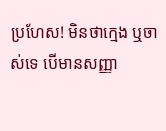ប្រហែស! មិនថាក្មេង ឬចាស់ទេ បើមានសញ្ញា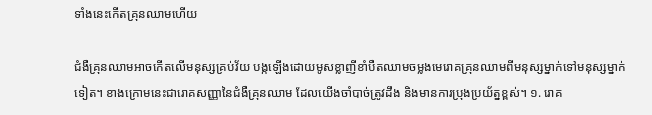ទាំងនេះកើតគ្រុនឈាមហើយ

ជំងឺគ្រុនឈាមអាចកើតលើមនុស្សគ្រប់វ័យ បង្កឡើងដោយមូសខ្លាញីខាំបឺតឈាមចម្លងមេរោគគ្រុនឈាមពីមនុស្សម្នាក់ទៅមនុស្សម្នាក់ទៀត។ ខាងក្រោមនេះជារោគសញ្ញានៃជំងឺគ្រុនឈាម ដែលយើងចាំបាច់ត្រូវដឹង និងមានការប្រុងប្រយ័ត្នខ្ពស់។ ១. រោគ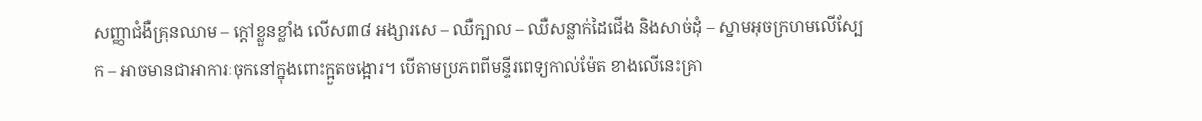សញ្ញាជំងឺគ្រុនឈាម – ក្តៅខ្លួនខ្លាំង លើស៣៨ អង្សារសេ – ឈឺក្បាល – ឈឺសន្លាក់ដៃជើង និងសាច់ដុំ – ស្នាមអុចក្រហមលើស្បែក – អាចមានជាអាការៈចុកនៅក្នុងពោះក្អួតចង្អោរ។ បើតាមប្រភពពីមន្ទីរពេទ្យកាល់ម៉ែត ខាងលើនេះគ្រា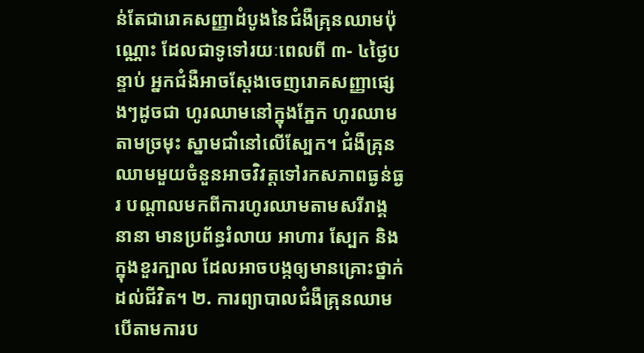ន់តែជារោគសញ្ញាដំបូងនៃជំងឺគ្រុនឈាមប៉ុណ្ណោះ ដែលជាទូទៅរយៈពេលពី ៣- ៤ថ្ងៃបន្ទាប់ អ្នកជំងឺអាចស្តែងចេញរោគសញ្ញាផ្សេងៗដូចជា ហូរឈាមនៅក្នុងភ្នែក ហូរឈាមតាមច្រមុះ ស្នាមជាំនៅលើស្បែក។ ជំងឺគ្រុនឈាមមួយចំនួនអាចវិវត្តទៅរកសភាពធ្ងន់ធ្ងរ បណ្តាលមកពីការហូរឈាមតាមសរីរាង្គនានា មានប្រព័ន្ធរំលាយ អាហារ ស្បែក និងក្នុងខួរក្បាល ដែលអាចបង្កឲ្យមានគ្រោះថ្នាក់ដល់ជីវិត។ ២. ការព្យាបាលជំងឺគ្រុនឈាម បើតាមការប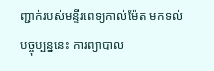ញ្ជាក់របស់មន្ទីរពេទ្យកាល់ម៉ែត មកទល់បច្ចុប្បន្ននេះ ការព្យាបាល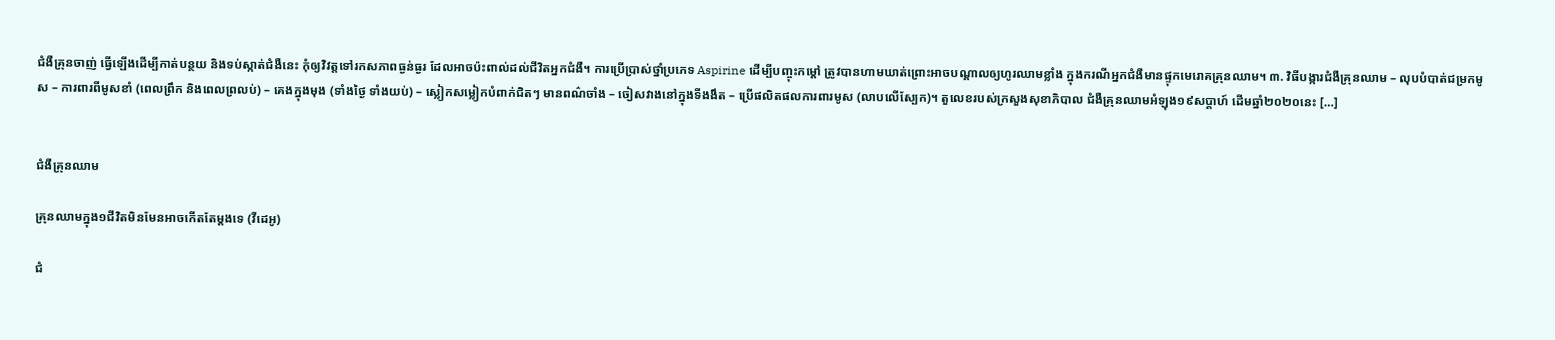ជំងឺគ្រុនចាញ់ ធ្វើឡើងដើម្បីកាត់បន្ថយ និងទប់ស្កាត់ជំងឺនេះ កុំឲ្យវិវត្តទៅរកសភាពធ្ងន់ធ្ងរ ដែលអាចប៉ះពាល់ដល់ជីវិតអ្នកជំងឺ។ ការប្រើប្រាស់ថ្នាំប្រភេទ Aspirine ដើម្បីបញ្ចុះកម្តៅ ត្រូវបានហាមឃាត់ព្រោះអាចបណ្តាលឲ្យហូរឈាមខ្លាំង ក្នុងករណីអ្នកជំងឺមានផ្ទុកមេរោគគ្រុនឈាម។ ៣. វិធីបង្ការជំងឺគ្រុនឈាម – លុបបំបាត់ជម្រកមូស – ការពារពីមូសខាំ (ពេលព្រឹក និងពេលព្រលប់) – គេងក្នុងមុង (ទាំងថ្ងៃ ទាំងយប់) – ស្លៀកសម្លៀកបំពាក់ជិតៗ មានពណ៌ចាំង – ចៀសវាងនៅក្នុងទីងងឹត – ប្រើផលិតផលការពារមូស (លាបលើស្បែក)។ តួលេខរបស់ក្រសួងសុខាភិបាល ជំងឺគ្រុនឈាមអំឡុង១៩សប្តាហ៍ ដើមឆ្នាំ២០២០នេះ […]


ជំងឺគ្រុនឈាម

គ្រុនឈាមក្នុង១ជីវិតមិនមែនអាចកើតតែម្ដងទេ (វីដេអូ)

ជំ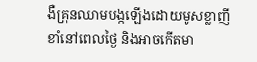ងឺគ្រុនឈាមបង្កឡើងដោយមូសខ្លាញីខាំនៅពេលថ្ងៃ និងអាចកើតមា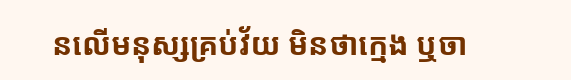នលើមនុស្សគ្រប់វ័យ មិនថាក្មេង ឬចា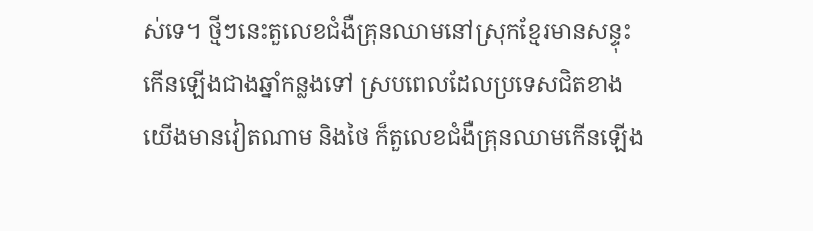ស់ទេ។ ថ្មីៗនេះតួលេខជំងឺគ្រុនឈាមនៅស្រុកខ្មែរមានសន្ទុះកើនឡើងជាងឆ្នាំកន្លងទៅ ស្របពេលដែលប្រទេសជិតខាងយើងមានវៀតណាម និងថៃ ក៏តួលេខជំងឺគ្រុនឈាមកើនឡើង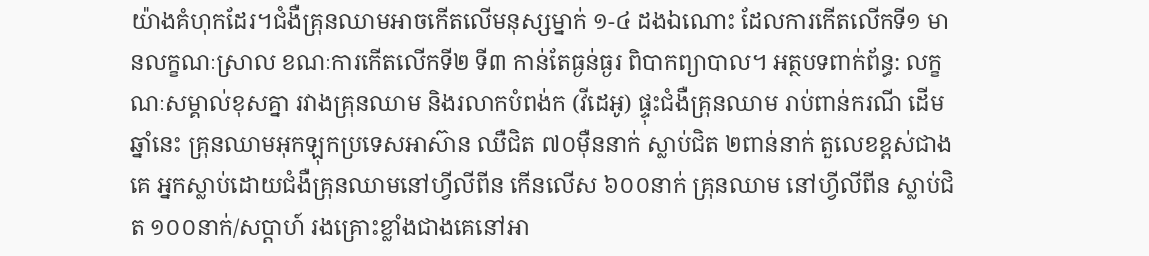យ៉ាងគំហុកដែរ។ជំងឺគ្រុនឈាមអាចកើតលើមនុស្សម្នាក់ ១-៤ ដងឯណោះ ដែលការកើតលើកទី១ មានលក្ខណៈស្រាល ខណៈការកើតលើកទី២ ទី៣ កាន់តែធ្ងន់ធ្ងរ ពិបាកព្យាបាល។ អត្ថបទពាក់ព័ន្ធ: លក្ខណៈសម្គាល់ខុសគ្នា រវាងគ្រុនឈាម និងរលាកបំពង់ក (វីដេអូ) ផ្ទុះជំងឺគ្រុនឈាម រាប់ពាន់ករណី ដើមឆ្នាំនេះ គ្រុនឈាមអុកឡុកប្រទេសអាស៊ាន ឈឺជិត ៧០ម៉ឺននាក់ ស្លាប់ជិត ២ពាន់នាក់ តួលេខខ្ពស់ជាងគេ អ្នកស្លាប់ដោយជំងឺគ្រុនឈាមនៅហ្វីលីពីន កើនលើស ៦០០នាក់ គ្រុនឈាម នៅហ្វីលីពីន ស្លាប់ជិត ១០០នាក់/សប្ដាហ៍ រងគ្រោះខ្លាំងជាងគេនៅអា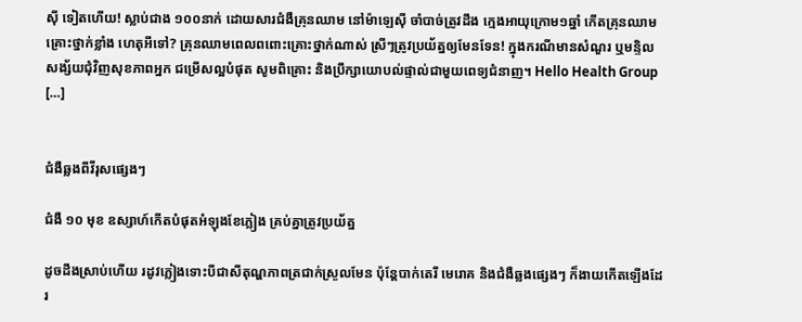ស៊ី ទៀតហើយ! ស្លាប់ជាង ១០០នាក់ ដោយសារជំងឺគ្រុនឈាម នៅម៉ាឡេស៊ី ចាំបាច់ត្រូវដឹង ក្មេងអាយុក្រោម១ឆ្នាំ កើតគ្រុនឈាមគ្រោះថ្នាក់ខ្លាំង ហេតុអីទៅ? គ្រុនឈាមពេលពពោះគ្រោះថ្នាក់ណាស់ ស្រីៗត្រូវប្រយ័ត្នឲ្យមែនទែន! ក្នុងករណីមានសំណួរ ឬមន្ទិលសង្ស័យជុំវិញសុខភាពអ្នក ជម្រើសល្អបំផុត សូមពិគ្រោះ និងប្រឹក្សាយោបល់ផ្ទាល់ជាមួយពេទ្យជំនាញ។ Hello Health Group […]


ជំងឺឆ្លងពីវីរុសផ្សេងៗ

ជំងឺ ១០ មុខ ឧស្សាហ៍កើតបំផុតអំឡុងខែភ្លៀង គ្រប់គ្នាត្រូវប្រយ័ត្ន

ដូចដឹងស្រាប់ហើយ រដូវភ្លៀងទោះបីជាសីតុណ្ហភាពត្រជាក់ស្រួលមែន ប៉ុន្តែបាក់តេរី មេរោគ និងជំងឺឆ្លងផ្សេងៗ ក៏ងាយកើតឡើងដែរ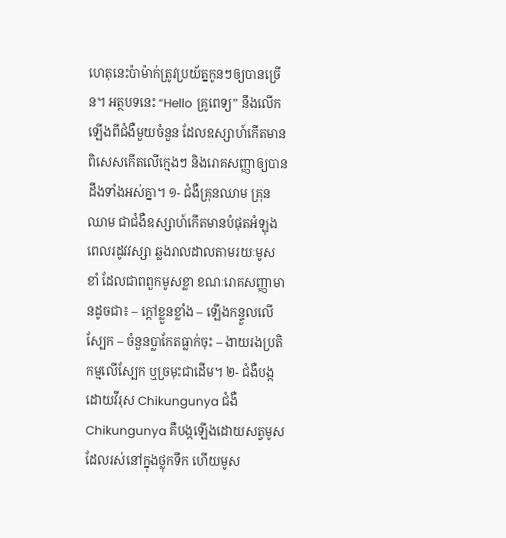ហេតុនេះប៉ាម៉ាក់ត្រូវប្រយ័ត្នកូនៗឲ្យបានច្រើន។ អត្ថបទនេះ “Hello គ្រូពេទ្យ” នឹងលើកឡើងពីជំងឺមួយចំនួន ដែលឧស្សាហ៍កើតមាន ពិសេសកើតលើក្មេងៗ និងរោគសញ្ញាឲ្យបានដឹងទាំងអស់គ្នា។ ១- ជំងឺគ្រុនឈាម គ្រុនឈាម ជាជំងឺឧស្សាហ៍កើតមានបំផុតអំឡុងពេលរដូវវស្សា ឆ្លងរាលដាលតាមរយៈមូសខាំ ដែលជាពពួកមូសខ្លា ខណៈរោគសញ្ញាមានដូចជា៖ – ក្តៅខ្លួនខ្លាំង – ឡើងកន្ទួលលើស្បែក – ចំនួនប្លាកែតធ្លាក់ចុះ – ងាយរងប្រតិកម្មលើស្បែក ឬច្រមុះជាដើម។ ២- ជំងឺបង្កដោយវីរុស Chikungunya ជំងឺ Chikungunya គឺបង្កឡើងដោយសត្វមូស ដែលរស់នៅក្នុងថ្លុកទឹក ហើយមូស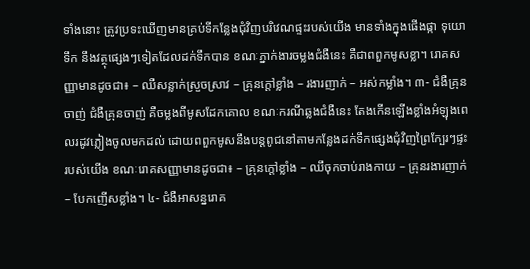ទាំងនោះ ត្រូវប្រទះឃើញមានគ្រប់ទីកន្លែងជុំវិញបរិវេណផ្ទះរបស់យើង មានទាំងក្នុងផើងផ្កា ទុយោទឹក នឹងវត្ថុផ្សេងៗទៀតដែលដក់ទឹកបាន ខណៈភ្នាក់ងារចម្លងជំងឺនេះ គឺជាពពួកមូសខ្លា។ រោគសញ្ញាមានដូចជា៖ – ឈឺសន្លាក់ស្រួចស្រាវ – គ្រុនក្តៅខ្លាំង – រងារញាក់ – អស់កម្លាំង។ ៣- ជំងឺគ្រុនចាញ់ ជំងឺគ្រុនចាញ់ គឺចម្លងពីមូសដែកគោល ខណៈករណីឆ្លងជំងឺនេះ តែងកើនឡើងខ្លាំងអំឡុងពេលរដូវភ្លៀងចូលមកដល់ ដោយពពួកមូសនឹងបន្តពូជនៅតាមកន្លែងដក់ទឹកផ្សេងជុំវិញព្រៃក្បែរៗផ្ទះរបស់យើង ខណៈរោគសញ្ញាមានដូចជា៖ – គ្រុនក្តៅខ្លាំង – ឈឹចុកចាប់រាងកាយ – គ្រុនរងារញាក់ – បែកញើសខ្លាំង។ ៤- ជំងឺអាសន្នរោគ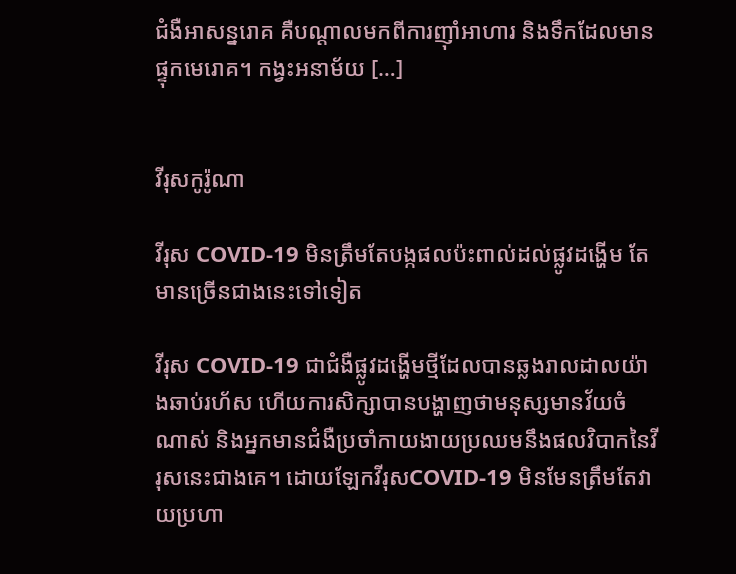ជំងឺអាសន្នរោគ គឺបណ្តាលមកពីការញ៉ាំអាហារ និងទឹកដែលមានផ្ទុកមេរោគ។ កង្វះអនាម័យ […]


វីរុសកូរ៉ូណា

វីរុស COVID-19 មិនត្រឹមតែបង្កផលប៉ះពាល់ដល់ផ្លូវដង្ហើម តែមានច្រើនជាងនេះទៅទៀត

វីរុស COVID-19 ជាជំងឺផ្លូវដង្ហើមថ្មីដែលបានឆ្លងរាលដាលយ៉ាងឆាប់រហ័ស ហើយការសិក្សាបានបង្ហាញថាមនុស្សមានវ័យចំណាស់ និងអ្នកមានជំងឺប្រចាំកាយងាយប្រឈមនឹងផលវិបាកនៃវីរុសនេះជាងគេ។ ដោយឡែកវីរុសCOVID-19 មិនមែនត្រឹមតែវាយប្រហា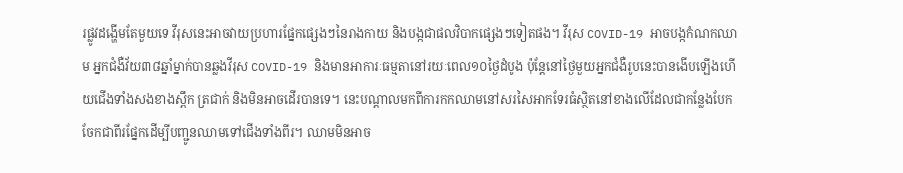រផ្លូវដង្ហើមតែមួយទេ វីរុសនេះអាចវាយប្រហារផ្នែកផ្សេងៗនៃរាងកាយ និងបង្កជាផលវិបាកផ្សេងៗទៀតផង។ វីរុស COVID-19 អាចបង្កកំណកឈាម អ្នកជំងឺវ័យ៣៨ឆ្នាំម្នាក់បានឆ្លងវីរុស COVID-19 និងមានអាការៈធម្មតានៅរយៈពេល១០ថ្ងៃដំបូង ប៉ុន្តែនៅថ្ងៃមួយអ្នកជំងឺរូបនេះបានងើបឡើងហើយជើងទាំងសងខាងស្ពឹក ត្រជាក់ និងមិនអាចដើរបានទេ។ នេះបណ្ដាលមកពីការកកឈាមនៅសរសៃអាកទែរធំស្ថិតនៅខាងលើដែលជាកន្លែងបែកចែកជាពីរផ្នែកដើម្បីបញ្ជូនឈាមទៅជើងទាំងពីរ។ ឈាមមិនអាច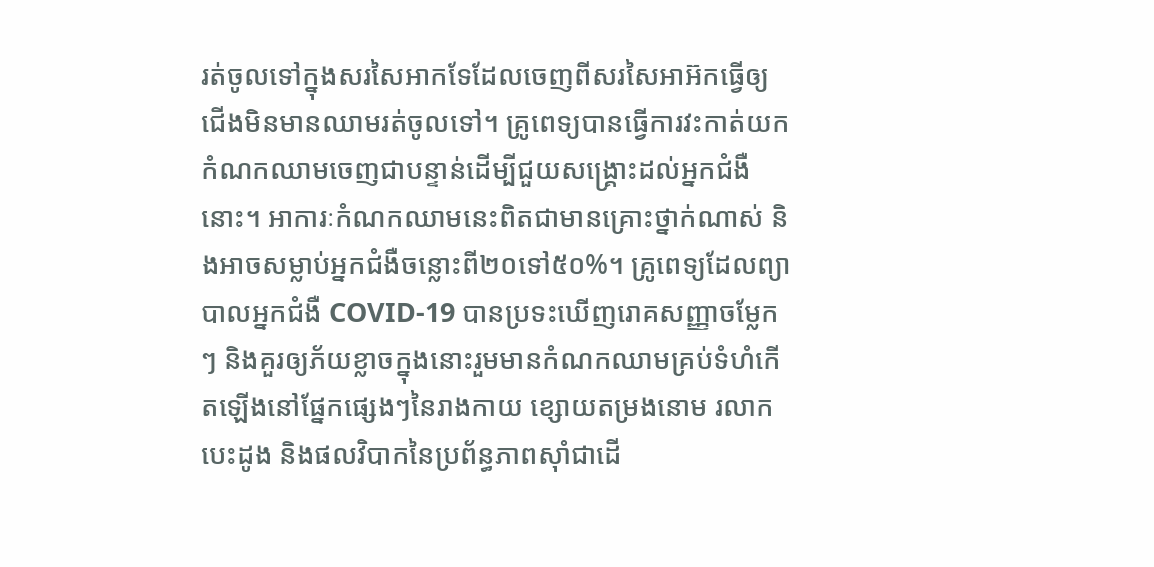រត់ចូលទៅក្នុងសរសៃអាកទែដែលចេញពីសរសៃអាអ៊កធ្វើឲ្យជើងមិនមានឈាមរត់ចូលទៅ។ គ្រូពេទ្យបានធ្វើការវះកាត់យកកំណកឈាមចេញជាបន្ទាន់ដើម្បីជួយសង្គ្រោះដល់អ្នកជំងឺនោះ។ អាការៈកំណកឈាមនេះពិតជាមានគ្រោះថ្នាក់ណាស់ និងអាចសម្លាប់អ្នកជំងឺចន្លោះពី២០ទៅ៥០%។ គ្រូពេទ្យដែលព្យាបាលអ្នកជំងឺ COVID-19 បានប្រទះឃើញរោគសញ្ញាចម្លែកៗ និងគួរឲ្យភ័យខ្លាចក្នុងនោះរួមមានកំណកឈាមគ្រប់ទំហំកើតឡើងនៅផ្នែកផ្សេងៗនៃរាងកាយ ខ្សោយតម្រងនោម រលាកបេះដូង និងផលវិបាកនៃប្រព័ន្ធភាពស៊ាំជាដើ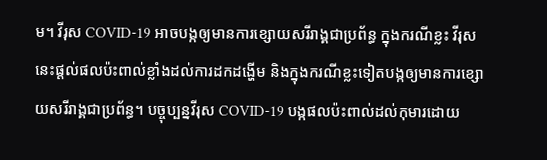ម។ វីរុស COVID-19 អាចបង្កឲ្យមានការខ្សោយសរីរាង្គជាប្រព័ន្ធ ក្នុងករណីខ្លះ វីរុសនេះផ្ដល់ផលប៉ះពាល់ខ្លាំងដល់ការដកដង្ហើម និងក្នុងករណីខ្លះទៀតបង្កឲ្យមានការខ្សោយសរីរាង្គជាប្រព័ន្ធ។ បច្ចុប្បន្នវីរុស COVID-19 បង្កផលប៉ះពាល់ដល់កុមារដោយ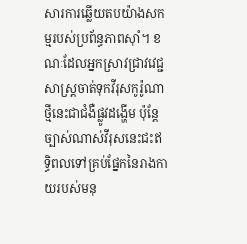សារការឆ្លើយតបយ៉ាងសកម្មរបស់ប្រព័ន្ធភាពស៊ាំ។ ខណៈដែលអ្នកស្រាវជ្រាវវេជ្ជសាស្រ្តចាត់ទុកវីរុសកូរ៉ូណាថ្មីនេះជាជំងឺផ្លូវដង្ហើម ប៉ុន្តែច្បាស់ណាស់វីរុសនេះជះឥទ្ធិពលទៅគ្រប់ផ្នែកនៃរាងកាយរបស់មនុ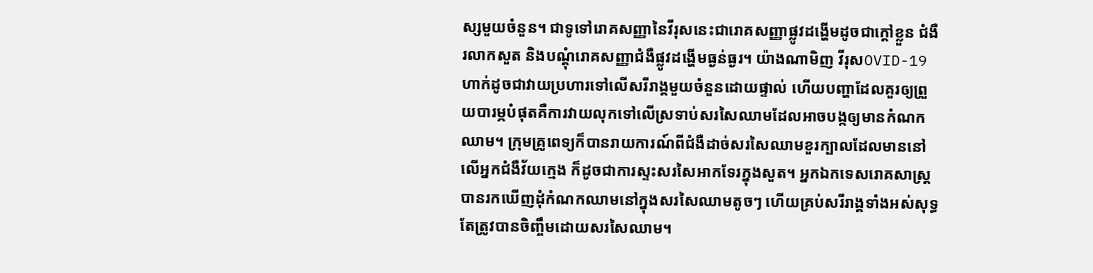ស្សមួយចំនួន។ ជាទូទៅរោគសញ្ញានៃវីរុសនេះជារោគសញ្ញាផ្លូវដង្ហើមដូចជាក្ដៅខ្លួន ជំងឺរលាកសួត និងបណ្ដុំរោគសញ្ញាជំងឺផ្លូវដង្ហើមធ្ងន់ធ្ងរ។ យ៉ាងណាមិញ វីរុសOVID-19 ហាក់ដូចជាវាយប្រហារទៅលើសរីរាង្គមួយចំនួនដោយផ្ទាល់ ហើយបញ្ហាដែលគួរឲ្យព្រួយបារម្ភបំផុតគឺការវាយលុកទៅលើស្រទាប់សរសៃឈាមដែលអាចបង្កឲ្យមានកំណកឈាម។ ក្រុមគ្រូពេទ្យក៏បានរាយការណ៍ពីជំងឺដាច់សរសៃឈាមខួរក្បាលដែលមាននៅលើអ្នកជំងឺវ័យក្មេង ក៏ដូចជាការស្ទះសរសៃអាកទែរក្នុងសួត។ អ្នកឯកទេសរោគសាស្ត្របានរកឃើញដុំកំណកឈាមនៅក្នុងសរសៃឈាមតូចៗ ហើយគ្រប់សរីរាង្គទាំងអស់សុទ្ធតែត្រូវបានចិញ្ចឹមដោយសរសៃឈាម។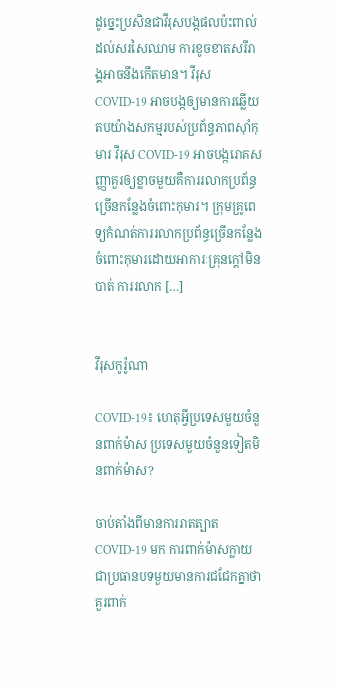ដូច្នេះប្រសិនជាវីរុសបង្កផលប៉ះពាល់ដល់សរសៃឈាម ការខូចខាតសរីរាង្គអាចនឹងកើតមាន។ វីរុស COVID-19 អាចបង្កឲ្យមានការឆ្លើយតបយ៉ាងសកម្មរបស់ប្រព័ន្ធភាពស៊ាំកុមារ វីរុស COVID-19 អាចបង្ករោគសញ្ញាគួរឲ្យខ្លាចមួយគឺការរលាកប្រព័ន្ធច្រើនកន្លែងចំពោះកុមារ។ ក្រុមគ្រូពេទ្យកំណត់ការរលាកប្រព័ន្ធច្រើនកន្លែងចំពោះកុមារដោយអាការៈគ្រុនក្ដៅមិនបាត់ ការរលាក […]


វីរុសកូរ៉ូណា

COVID-19៖ ហេតុអ្វីប្រទេសមួយចំនួនពាក់ម៉ាស ប្រទេសមួយចំនួនទៀតមិនពាក់ម៉ាស?

ចាប់តាំងពីមានការរាតត្បាត COVID-19 មក ការពាក់ម៉ាសក្លាយជាប្រធានបទមួយមានការជជែកគ្នាថាគួរពាក់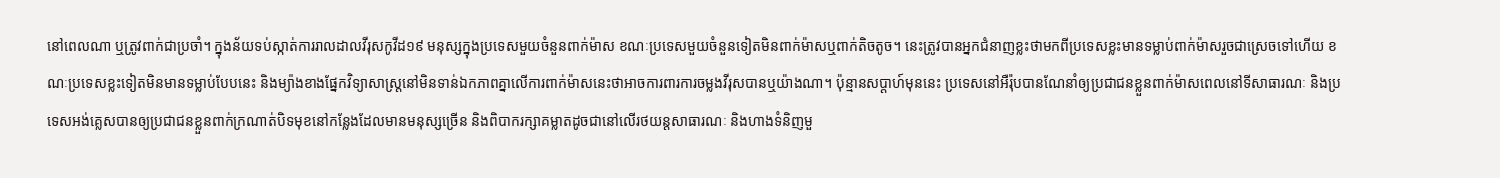នៅពេលណា ឬត្រូវពាក់ជាប្រចាំ។ ក្នុងន័យទប់ស្កាត់ការរាលដាលវីរុសកូវីដ១៩ មនុស្សក្នុងប្រទេសមួយចំនួនពាក់ម៉ាស ខណៈប្រទេសមួយចំនួនទៀតមិនពាក់ម៉ាសឬពាក់តិចតូច។ នេះត្រូវបានអ្នកជំនាញខ្លះថាមកពីប្រទេសខ្លះមានទម្លាប់ពាក់ម៉ាសរួចជាស្រេចទៅហើយ ខណៈប្រទេសខ្លះទៀតមិនមានទម្លាប់បែបនេះ និងម្យ៉ាងខាងផ្នែកវិទ្យាសាស្រ្តនៅមិនទាន់ឯកភាពគ្នាលើការពាក់ម៉ាសនេះថាអាចការពារការចម្លងវីរុសបានឬយ៉ាងណា។ ប៉ុន្មានសប្ដាហ៍មុននេះ ប្រទេសនៅអឺរ៉ុបបានណែនាំឲ្យប្រជាជនខ្លួនពាក់ម៉ាសពេលនៅទីសាធារណៈ និងប្រទេសអង់គ្លេសបានឲ្យប្រជាជនខ្លួនពាក់ក្រណាត់បិទមុខនៅកន្លែងដែលមានមនុស្សច្រើន និងពិបាករក្សាគម្លាតដូចជានៅលើរថយន្តសាធារណៈ និងហាងទំនិញមួ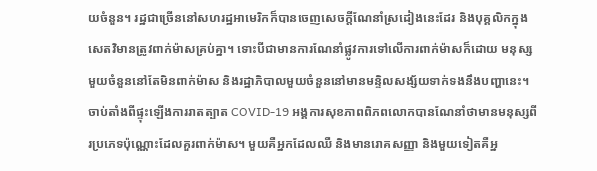យចំនួន។ រដ្ឋជាច្រើននៅសហរដ្ឋអាមេរិកក៏បានចេញសេចក្តីណែនាំស្រដៀងនេះដែរ និងបុគ្គលិកក្នុង សេតវិមានត្រូវពាក់ម៉ាសគ្រប់គ្នា។ ទោះបីជាមានការណែនាំផ្លូវការទៅលើការពាក់ម៉ាសក៏ដោយ មនុស្សមួយចំនួននៅតែមិនពាក់ម៉ាស និងរដ្ឋាភិបាលមួយចំនួននៅមានមន្ទិលសង្ស័យទាក់ទងនឹងបញ្ហានេះ។ ចាប់តាំងពីផ្ទុះឡើងការរាតត្បាត COVID-19 អង្គការសុខភាពពិភពលោកបានណែនាំថាមានមនុស្សពីរប្រភេទប៉ុណ្ណោះដែលគួរពាក់ម៉ាស។ មួយគឺអ្នកដែលឈឺ និងមានរោគសញ្ញា និងមួយទៀតគឺអ្ន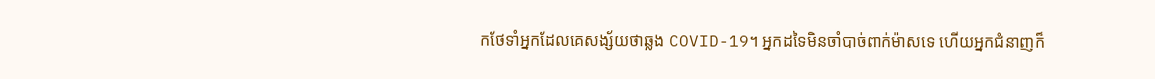កថែទាំអ្នកដែលគេសង្ស័យថាឆ្លង COVID-19។ អ្នកដទៃមិនចាំបាច់ពាក់ម៉ាសទេ ហើយអ្នកជំនាញក៏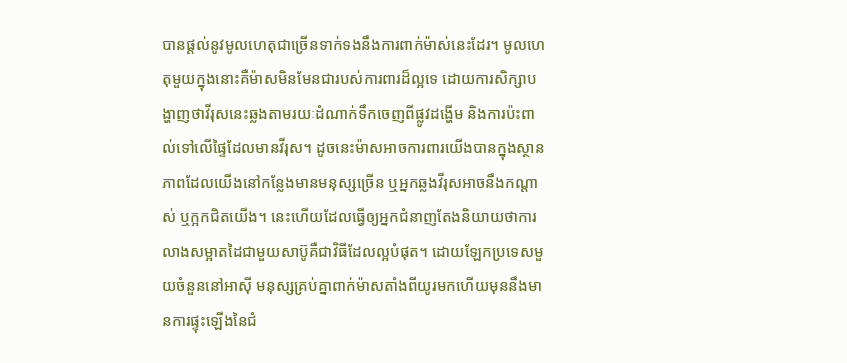បានផ្តល់នូវមូលហេតុជាច្រើនទាក់ទងនឹងការពាក់ម៉ាស់នេះដែរ។ មូលហេតុមួយក្នុងនោះគឺម៉ាសមិនមែនជារបស់ការពារដ៏ល្អទេ ដោយការសិក្សាបង្ហាញថាវីរុសនេះឆ្លងតាមរយៈដំណាក់ទឹកចេញពីផ្លូវដង្ហើម និងការប៉ះពាល់ទៅលើផ្ទៃដែលមានវីរុស។ ដូចនេះម៉ាសអាចការពារយើងបានក្នុងស្ថានភាពដែលយើងនៅកន្លែងមានមនុស្សច្រើន ឬអ្នកឆ្លងវីរុសអាចនឹងកណ្ដាស់ ឬក្អកជិតយើង។ នេះហើយដែលធ្វើឲ្យអ្នកជំនាញតែងនិយាយថាការលាងសម្អាតដៃជាមួយសាប៊ូគឺជាវិធីដែលល្អបំផុត។ ដោយឡែកប្រទេសមួយចំនួននៅអាស៊ី មនុស្សគ្រប់គ្នាពាក់ម៉ាសតាំងពីយូរមកហើយមុននឹងមានការផ្ទុះឡើងនៃជំ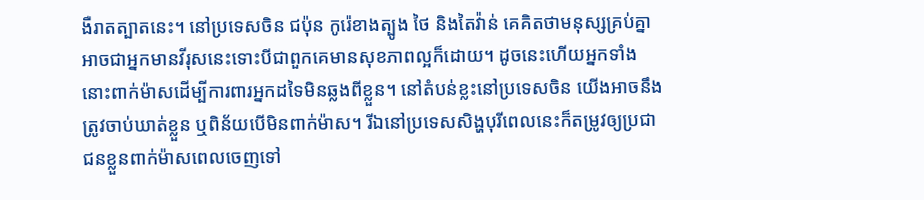ងឺរាតត្បាតនេះ។ នៅប្រទេសចិន ជប៉ុន កូរ៉េខាងត្បូង ថៃ និងតៃវ៉ាន់ គេគិតថាមនុស្សគ្រប់គ្នាអាចជាអ្នកមានវីរុសនេះទោះបីជាពួកគេមានសុខភាពល្អក៏ដោយ។ ដូចនេះហើយអ្នកទាំងនោះពាក់ម៉ាសដើម្បីការពារអ្នកដទៃមិនឆ្លងពីខ្លួន។ នៅតំបន់ខ្លះនៅប្រទេសចិន យើងអាចនឹងត្រូវចាប់ឃាត់ខ្លួន ឬពិន័យបើមិនពាក់ម៉ាស។ រីឯនៅប្រទេសសិង្ហបុរីពេលនេះក៏តម្រូវឲ្យប្រជាជនខ្លួនពាក់ម៉ាសពេលចេញទៅ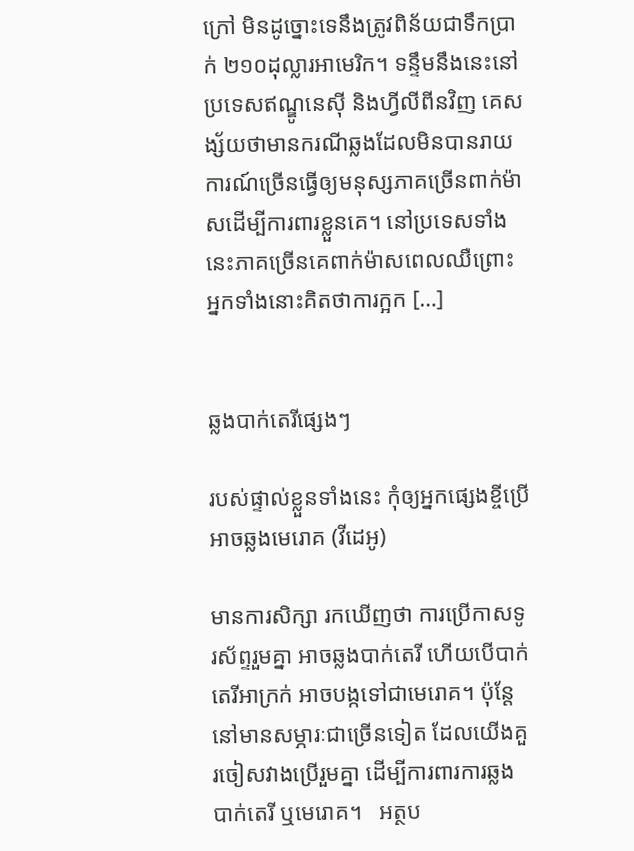ក្រៅ មិនដូច្នោះទេនឹងត្រូវពិន័យជាទឹកប្រាក់ ២១០ដុល្លារអាមេរិក។ ទន្ទឹមនឹងនេះនៅប្រទេសឥណ្ឌូនេស៊ី និងហ្វីលីពីនវិញ គេសង្ស័យថាមានករណីឆ្លងដែលមិនបានរាយការណ៍ច្រើនធ្វើឲ្យមនុស្សភាគច្រើនពាក់ម៉ាសដើម្បីការពារខ្លួនគេ។ នៅប្រទេសទាំងនេះភាគច្រើនគេពាក់ម៉ាសពេលឈឺព្រោះអ្នកទាំងនោះគិតថាការក្អក […]


ឆ្លងបាក់តេរីផ្សេងៗ

របស់ផ្ទាល់ខ្លួនទាំងនេះ កុំឲ្យអ្នកផ្សេងខ្ចីប្រើ អាចឆ្លងមេរោគ (វីដេអូ)

មានការសិក្សា រកឃើញថា ការប្រើកាសទូរស័ព្ទរួមគ្នា អាចឆ្លងបាក់តេរី ហើយបើបាក់តេរីអាក្រក់ អាចបង្កទៅជាមេរោគ។ ប៉ុន្ដែនៅមានសម្ភារៈជាច្រើនទៀត ដែលយើងគួរចៀសវាងប្រើរួមគ្នា ដើម្បីការពារការឆ្លងបាក់តេរី ឬមេរោគ។   អត្ថប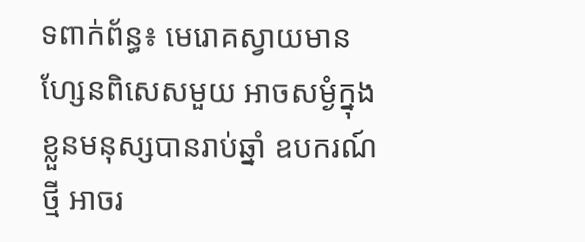ទពាក់ព័ន្ធ៖ មេរោគស្វាយមានហ្សែនពិសេសមួយ អាចសម្ងំក្នុងខ្លួនមនុស្សបានរាប់ឆ្នាំ ឧបករណ៍ថ្មី អាចរ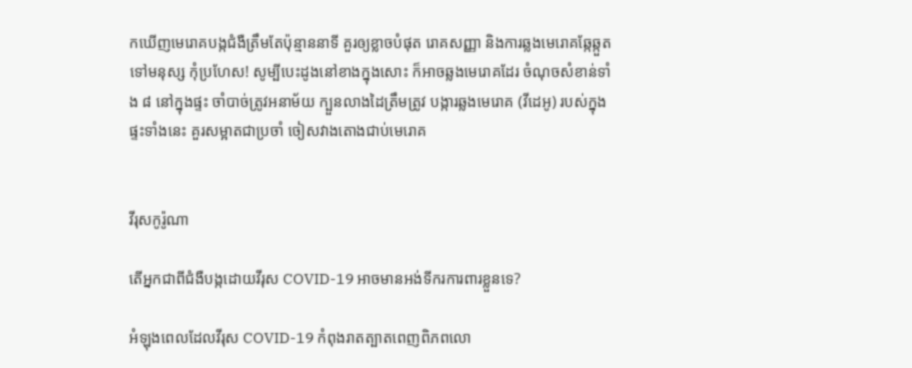កឃើញមេរោគបង្កជំងឺត្រឹមតែប៉ុន្មាននាទី គួរឲ្យខ្លាចបំផុត រោគសញ្ញា និងការឆ្លងមេរោគឆ្កែឆ្កួតទៅមនុស្ស កុំប្រហែស! សូម្បីបេះដូងនៅខាងក្នុងសោះ ក៏អាចឆ្លងមេរោគដែរ ចំណុចសំខាន់ទាំង ៨ នៅក្នុងផ្ទះ ចាំបាច់ត្រូវអនាម័យ ក្បួនលាងដៃត្រឹមត្រូវ បង្ការឆ្លងមេរោគ (វីដេអូ) របស់ក្នុងផ្ទះទាំងនេះ គួរសម្អាតជាប្រចាំ ចៀសវាងតោងជាប់មេរោគ


វីរុសកូរ៉ូណា

តើអ្នកជាពីជំងឺបង្កដោយវីរុស COVID-19 អាចមានអង់ទីករការពារខ្លួនទេ?

អំឡុងពេលដែលវីរុស COVID-19 កំពុងរាតត្បាតពេញពិភពលោ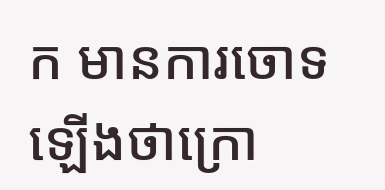ក មានការចោទឡើងថាក្រោ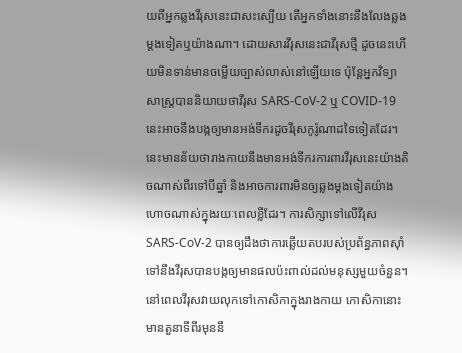យពីអ្នកឆ្លងវីរុសនេះជាសះស្បើយ តើអ្នកទាំងនោះនឹងលែងឆ្លងម្ដងទៀតឬយ៉ាងណា។ ដោយសារវីរុសនេះជាវីរុសថ្មី ដូចនេះហើយមិនទាន់មានចម្លើយច្បាស់លាស់នៅឡើយទេ ប៉ុន្តែអ្នកវិទ្យាសាស្ត្របាននិយាយថាវីរុស SARS-CoV-2 ឬ COVID-19 នេះអាចនឹងបង្កឲ្យមានអង់ទីករដូចវីរុសកូរ៉ូណាដទៃទៀតដែរ។ នេះមានន័យថារាងកាយនឹងមានអង់ទីករការពារវីរុសនេះយ៉ាងតិចណាស់ពីរទៅបីឆ្នាំ និងអាចការពារមិនឲ្យឆ្លងម្ដងទៀតយ៉ាងហោចណាស់ក្នុងរយៈពេលខ្លីដែរ។ ការសិក្សាទៅលើវីរុស SARS-CoV-2 បានឲ្យដឹងថាការឆ្លើយតបរបស់ប្រព័ន្ធភាពស៊ាំទៅនឹងវីរុសបានបង្កឲ្យមានផលប៉ះពាល់ដល់មនុស្សមួយចំនួន។ នៅពេលវីរុសវាយលុកទៅកោសិកាក្នុងរាងកាយ កោសិកានោះមានតួនាទីពីរមុននឹ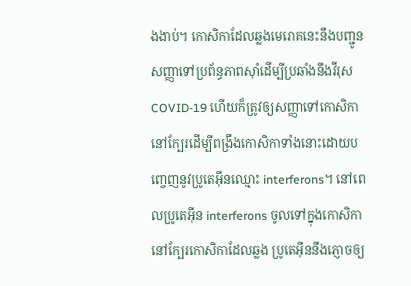ងងាប់។ កោសិកាដែលឆ្លងមេរោគនេះនឹងបញ្ជូនសញ្ញាទៅប្រព័ន្ធភាពស៊ាំដើម្បីប្រឆាំងនឹងវីរុសCOVID-19 ហើយក៏ត្រូវឲ្យសញ្ញាទៅកោសិកានៅក្បែរដើម្បីពង្រឹងកោសិកាទាំងនោះដោយបញ្ចេញនូវប្រូតេអ៊ីនឈ្មោះ interferons។ នៅពេលប្រូតេអ៊ីន interferons ចូលទៅក្នុងកោសិកានៅក្បែរកោសិកាដែលឆ្លង ប្រូតេអ៊ីននឹងភ្ញោចឲ្យ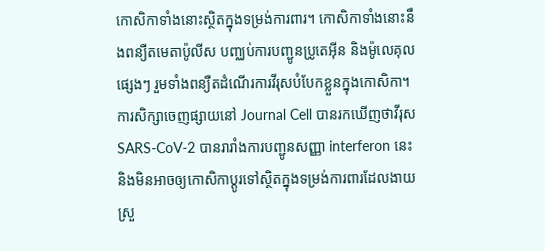កោសិកាទាំងនោះស្ថិតក្នុងទម្រង់ការពារ។ កោសិកាទាំងនោះនឹងពន្យឺតមេតាប៉ូលីស បញ្ឈប់ការបញ្ជូនប្រូតេអ៊ីន និងម៉ូលេគុលផ្សេងៗ រួមទាំងពន្យឺតដំណើរការវីរុសបំបែកខ្លួនក្នុងកោសិកា។ ការសិក្សាចេញផ្សាយនៅ Journal Cell បានរកឃើញថាវីរុស SARS-CoV-2 បានរារាំងការបញ្ជូនសញ្ញា interferon នេះ និងមិនអាចឲ្យកោសិកាប្តូរទៅស្ថិតក្នុងទម្រង់ការពារដែលងាយស្រួ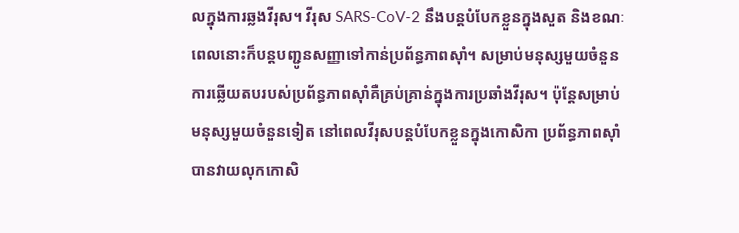លក្នុងការឆ្លងវីរុស។ វីរុស SARS-CoV-2 នឹងបន្ដបំបែកខ្លួនក្នុងសួត និងខណៈពេលនោះក៏បន្ដបញ្ជូនសញ្ញាទៅកាន់ប្រព័ន្ធភាពស៊ាំ។ សម្រាប់មនុស្សមួយចំនួន ការឆ្លើយតបរបស់ប្រព័ន្ធភាពស៊ាំគឺគ្រប់គ្រាន់ក្នុងការប្រឆាំងវីរុស។ ប៉ុន្តែសម្រាប់មនុស្សមួយចំនួនទៀត នៅពេលវីរុសបន្តបំបែកខ្លួនក្នុងកោសិកា ប្រព័ន្ធភាពស៊ាំបានវាយលុកកោសិ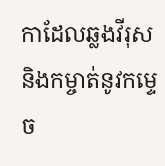កាដែលឆ្លងវីរុស និងកម្ចាត់នូវកម្ទេច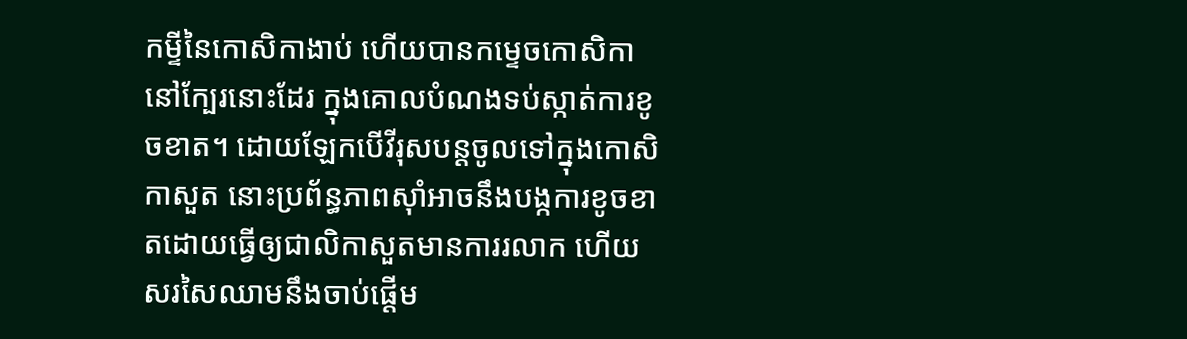កម្ទីនៃកោសិកាងាប់ ហើយបានកម្ទេចកោសិកានៅក្បែរនោះដែរ ក្នុងគោលបំណងទប់ស្កាត់ការខូចខាត។ ដោយឡែកបើវីរុសបន្តចូលទៅក្នុងកោសិកាសួត នោះប្រព័ន្ធភាពស៊ាំអាចនឹងបង្កការខូចខាតដោយធ្វើឲ្យជាលិកាសួតមានការរលាក ហើយសរសៃឈាមនឹងចាប់ផ្ដើម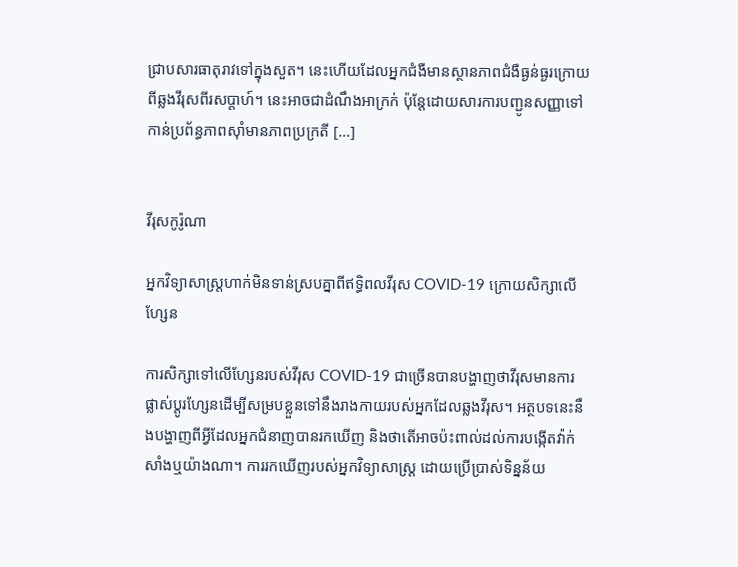ជ្រាបសារធាតុរាវទៅក្នុងសួត។ នេះហើយដែលអ្នកជំងឺមានស្ថានភាពជំងឺធ្ងន់ធ្ងរក្រោយពីឆ្លងវីរុសពីរសប្ដាហ៍។ នេះអាចជាដំណឹងអាក្រក់ ប៉ុន្តែដោយសារការបញ្ជូនសញ្ញាទៅកាន់ប្រព័ន្ធភាពស៊ាំមានភាពប្រក្រតី […]


វីរុសកូរ៉ូណា

អ្នកវិទ្យាសាស្រ្តហាក់មិនទាន់ស្របគ្នាពីឥទ្ធិពលវីរុស COVID-19 ក្រោយសិក្សាលើហ្សែន

ការសិក្សាទៅលើហ្សែនរបស់វីរុស COVID-19 ជាច្រើនបានបង្ហាញថាវីរុសមានការផ្លាស់ប្តូរហ្សែនដើម្បីសម្របខ្លួនទៅនឹងរាងកាយរបស់អ្នកដែលឆ្លងវីរុស។ អត្ថបទនេះនឹងបង្ហាញពីអ្វីដែលអ្នកជំនាញបានរកឃើញ និងថាតើអាចប៉ះពាល់ដល់ការបង្កើតវ៉ាក់សាំងឬយ៉ាងណា។ ការរកឃើញរបស់អ្នកវិទ្យាសាស្ត្រ ដោយប្រើប្រាស់ទិន្នន័យ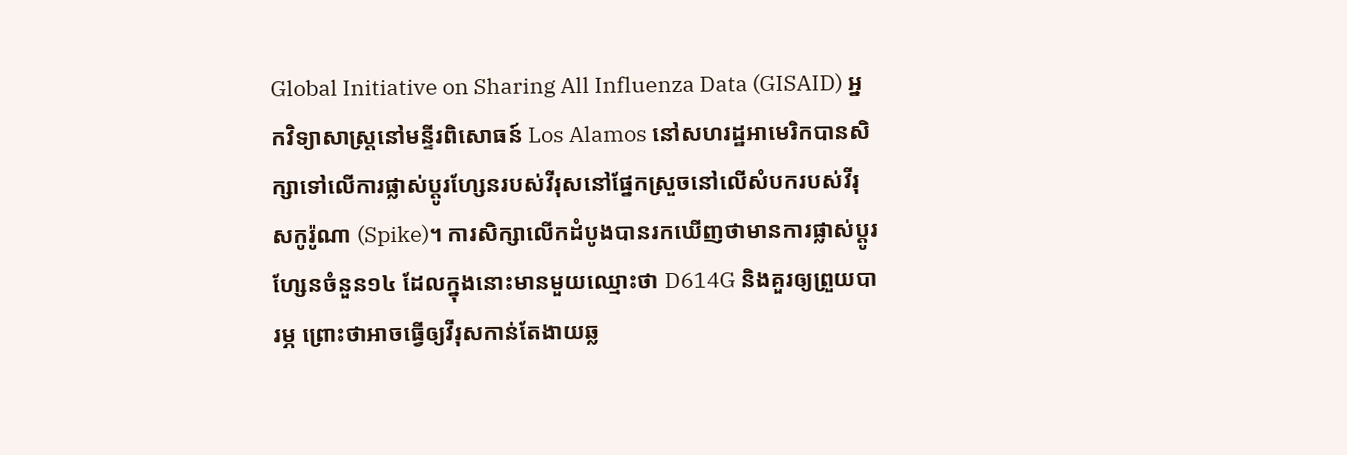Global Initiative on Sharing All Influenza Data (GISAID) អ្នកវិទ្យាសាស្ត្រនៅមន្ទីរពិសោធន៍ Los Alamos នៅសហរដ្ឋអាមេរិកបានសិក្សាទៅលើការផ្លាស់ប្តូរហ្សែនរបស់វីរុសនៅផ្នែកស្រួចនៅលើសំបករបស់វីរុសកូរ៉ូណា (Spike)។ ការសិក្សាលើកដំបូងបានរកឃើញថាមានការផ្លាស់ប្ដូរហ្សែនចំនួន១៤ ដែលក្នុងនោះមានមួយឈ្មោះថា D614G និងគួរឲ្យព្រួយបារម្ភ ព្រោះថាអាចធ្វើឲ្យវីរុសកាន់តែងាយឆ្ល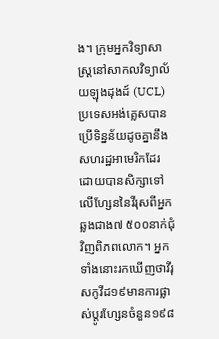ង។ ក្រុមអ្នកវិទ្យាសាស្ត្រនៅសាកលវិទ្យាល័យឡុងដុងដ៍ (UCL) ប្រទេសអង់គ្លេសបានប្រើទិន្នន័យដូចគ្នានឹងសហរដ្ឋអាមេរិកដែរ ដោយបានសិក្សាទៅលើហ្សែននៃវីរុសពីអ្នកឆ្លងជាង៧ ៥០០នាក់ជុំវិញពិភពលោក។ អ្នកទាំងនោះរកឃើញថាវីរុសកូវីដ១៩មានការផ្លាស់ប្ដូរហ្សែនចំនួន១៩៨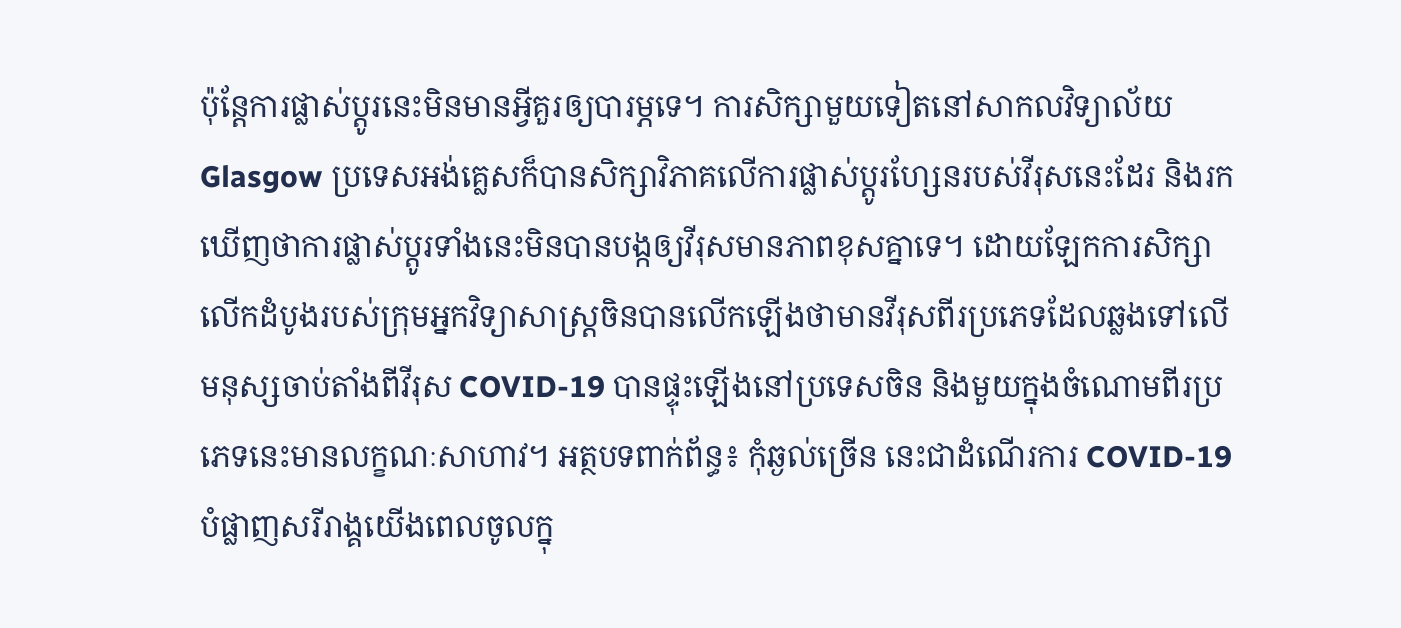ប៉ុន្តែការផ្លាស់ប្ដូរនេះមិនមានអ្វីគួរឲ្យបារម្ភទេ។ ការសិក្សាមួយទៀតនៅសាកលវិទ្យាល័យ Glasgow ប្រទេសអង់គ្លេសក៏បានសិក្សាវិភាគលើការផ្លាស់ប្ដូរហ្សែនរបស់វីរុសនេះដែរ និងរកឃើញថាការផ្លាស់ប្ដូរទាំងនេះមិនបានបង្កឲ្យវីរុសមានភាពខុសគ្នាទេ។ ដោយឡែកការសិក្សាលើកដំបូងរបស់ក្រុមអ្នកវិទ្យាសាស្ត្រចិនបានលើកឡើងថាមានវីរុសពីរប្រភេទដែលឆ្លងទៅលើមនុស្សចាប់តាំងពីវីរុស COVID-19 បានផ្ទុះឡើងនៅប្រទេសចិន និងមួយក្នុងចំណោមពីរប្រភេទនេះមានលក្ខណៈសាហាវ។ អត្ថបទពាក់ព័ន្ធ៖ កុំឆ្ងល់ច្រើន នេះជាដំណើរការ COVID-19 បំផ្លាញសរីរាង្គយើងពេលចូលក្នុ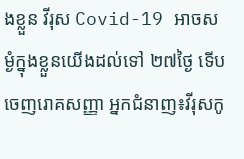ងខ្លួន វីរុស Covid-19 អាចសម្ងំក្នុងខ្លួនយើងដល់ទៅ ២៧ថ្ងៃ ទើបចេញរោគសញ្ញា អ្នកជំនាញ៖វីរុសកូ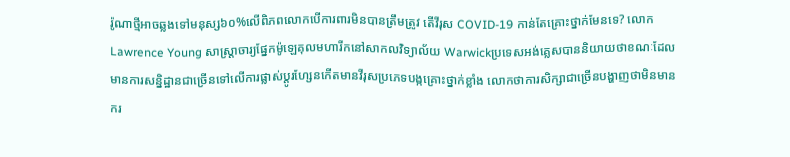រ៉ូណាថ្មីអាចឆ្លងទៅមនុស្ស៦០%លើពិភពលោកបើការពារមិនបានត្រឹមត្រូវ តើវីរុស COVID-19 កាន់តែគ្រោះថ្នាក់មែនទេ? លោក Lawrence Young សាស្ត្រាចារ្យផ្នែកម៉ូឡេគុលមហារីកនៅសាកលវិទ្យាល័យ Warwickប្រទេសអង់គ្លេសបាននិយាយថាខណៈដែលមានការសន្និដ្ឋានជាច្រើនទៅលើការផ្លាស់ប្តូរហ្សែនកើតមានវីរុសប្រភេទបង្កគ្រោះថ្នាក់ខ្លាំង លោកថាការសិក្សាជាច្រើនបង្ហាញថាមិនមានករ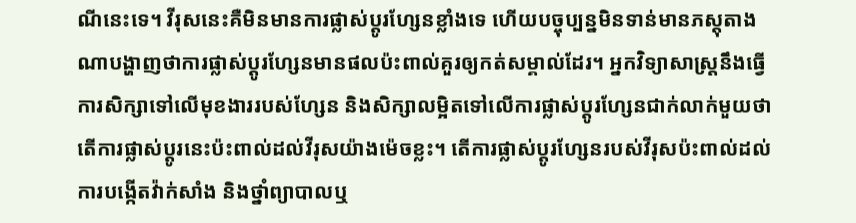ណីនេះទេ។ វីរុសនេះគឺមិនមានការផ្លាស់ប្ដូរហ្សែនខ្លាំងទេ ហើយបច្ចុប្បន្នមិនទាន់មានភស្តុតាងណាបង្ហាញថាការផ្លាស់ប្ដូរហ្សែនមានផលប៉ះពាល់គួរឲ្យកត់សម្គាល់ដែរ។ អ្នកវិទ្យាសាស្ត្រនឹងធ្វើការសិក្សាទៅលើមុខងាររបស់ហ្សែន និងសិក្សាលម្អិតទៅលើការផ្លាស់ប្ដូរហ្សែនជាក់លាក់មួយថាតើការផ្លាស់ប្ដូរនេះប៉ះពាល់ដល់វីរុសយ៉ាងម៉េចខ្លះ។ តើការផ្លាស់ប្តូរហ្សែនរបស់វីរុសប៉ះពាល់ដល់ការបង្កើតវ៉ាក់សាំង និងថ្នាំព្យាបាលឬ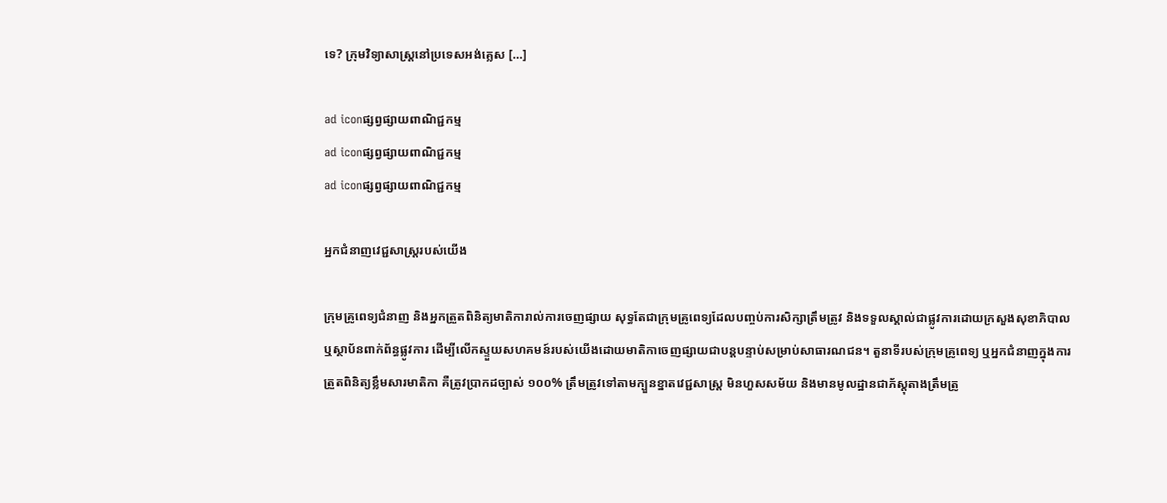ទេ? ក្រុមវិទ្យាសាស្ត្រនៅប្រទេសអង់គ្លេស […]

ad iconផ្សព្វផ្សាយពាណិជ្ជកម្ម
ad iconផ្សព្វផ្សាយពាណិជ្ជកម្ម
ad iconផ្សព្វផ្សាយពាណិជ្ជកម្ម

អ្នកជំនាញវេជ្ជសាស្ត្ររបស់យើង

ក្រុមគ្រូពេទ្យជំនាញ និងអ្នកត្រួតពិនិត្យមាតិការាល់ការចេញផ្សាយ សុទ្ធតែជាក្រុមគ្រូពេទ្យដែលបញ្ចប់ការសិក្សាត្រឹមត្រូវ និងទទួលស្គាល់ជាផ្លូវការដោយក្រសួងសុខាភិបាលឬស្ថាប័នពាក់ព័ន្ធផ្លូវការ ដើម្បីលើកស្ទួយសហគមន៍របស់យើងដោយមាតិកាចេញផ្សាយជាបន្តបន្ទាប់សម្រាប់សាធារណជន។ តួនាទីរបស់ក្រុមគ្រូពេទ្យ ឬអ្នកជំនាញក្នុងការត្រួតពិនិត្យខ្លឹមសារមាតិកា គឺត្រូវប្រាកដច្បាស់ ១០០% ត្រឹមត្រូវទៅតាមក្បួនខ្នាតវេជ្ជសាស្ត្រ មិនហួសសម័យ និងមានមូលដ្ឋានជាភ័ស្តុតាងត្រឹមត្រូ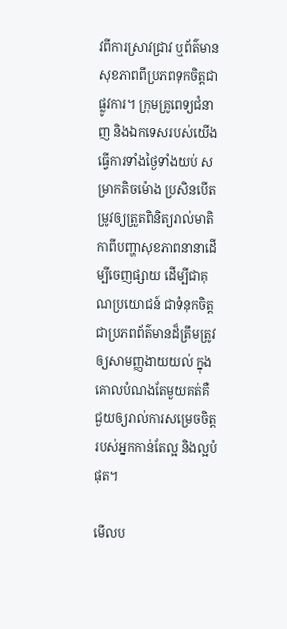វពីការស្រាវជ្រាវ ឬព័ត៌មានសុខភាពពីប្រភពទុកចិត្តជាផ្លូវការ។ ក្រុមគ្រូពេទ្យជំនាញ និងឯកទេសរបស់យើងធ្វើការទាំងថ្ងៃទាំងយប់ សម្រាកតិចម៉ោង ប្រសិនបើតម្រូវឲ្យត្រួតពិនិត្យរាល់មាតិកាពីបញ្ហាសុខភាពនានាដើម្បីចេញផ្សាយ ដើម្បីជាគុណប្រយោជន៍ ជាទំនុកចិត្ត ជាប្រភពព័ត៌មានដ៏ត្រឹមត្រូវ ឲ្យសាមញ្ញងាយយល់ ក្នុងគោលបំណងតែមួយគត់គឺ ជួយឲ្យរាល់ការសម្រេចចិត្តរបស់អ្នកកាន់តែល្អ និងល្អបំផុត។

មើលប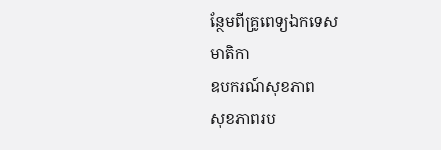ន្ថែមពីគ្រូពេទ្យឯកទេស
មាតិកា
ឧបករណ៍សុខភាព
សុខភាពរប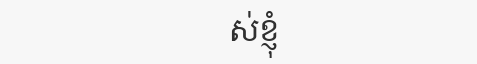ស់ខ្ញុំ